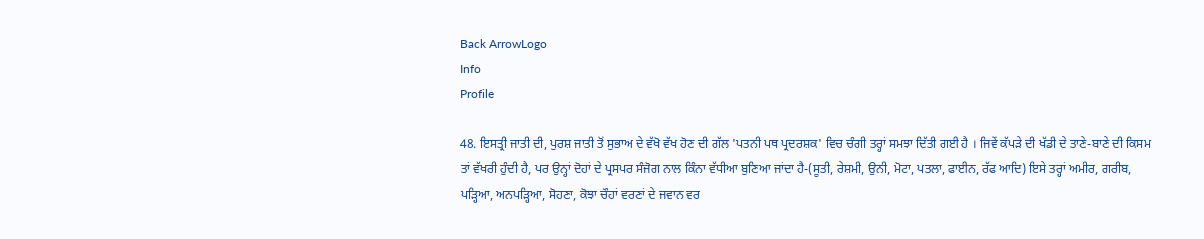Back ArrowLogo
Info
Profile

48. ਇਸਤ੍ਰੀ ਜਾਤੀ ਦੀ, ਪੁਰਸ਼ ਜਾਤੀ ਤੋਂ ਸੁਭਾਅ ਦੇ ਵੱਖੋ ਵੱਖ ਹੋਣ ਦੀ ਗੱਲ 'ਪਤਨੀ ਪਥ ਪ੍ਰਦਰਸ਼ਕ' ਵਿਚ ਚੰਗੀ ਤਰ੍ਹਾਂ ਸਮਝਾ ਦਿੱਤੀ ਗਈ ਹੈ । ਜਿਵੇਂ ਕੱਪੜੇ ਦੀ ਖੱਡੀ ਦੇ ਤਾਣੇ-ਬਾਣੇ ਦੀ ਕਿਸਮ ਤਾਂ ਵੱਖਰੀ ਹੁੰਦੀ ਹੈ, ਪਰ ਉਨ੍ਹਾਂ ਦੋਹਾਂ ਦੇ ਪ੍ਰਸਪਰ ਸੰਜੋਗ ਨਾਲ ਕਿੰਨਾ ਵੱਧੀਆ ਬੁਣਿਆ ਜਾਂਦਾ ਹੈ-(ਸੂਤੀ, ਰੇਸ਼ਮੀ, ਉਨੀ, ਮੋਟਾ, ਪਤਲਾ, ਫਾਈਨ, ਰੱਫ ਆਦਿ) ਇਸੇ ਤਰ੍ਹਾਂ ਅਮੀਰ, ਗਰੀਬ, ਪੜ੍ਹਿਆ, ਅਨਪੜ੍ਹਿਆ, ਸੋਹਣਾ, ਕੋਝਾ ਚੌਹਾਂ ਵਰਣਾਂ ਦੇ ਜਵਾਨ ਵਰ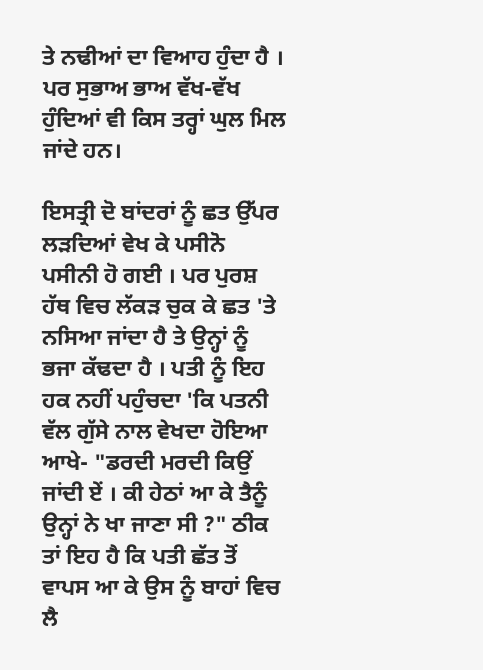ਤੇ ਨਢੀਆਂ ਦਾ ਵਿਆਹ ਹੁੰਦਾ ਹੈ । ਪਰ ਸੁਭਾਅ ਭਾਅ ਵੱਖ-ਵੱਖ ਹੁੰਦਿਆਂ ਵੀ ਕਿਸ ਤਰ੍ਹਾਂ ਘੁਲ ਮਿਲ ਜਾਂਦੇ ਹਨ।

ਇਸਤ੍ਰੀ ਦੋ ਬਾਂਦਰਾਂ ਨੂੰ ਛਤ ਉੱਪਰ ਲੜਦਿਆਂ ਵੇਖ ਕੇ ਪਸੀਨੋ ਪਸੀਨੀ ਹੋ ਗਈ । ਪਰ ਪੁਰਸ਼ ਹੱਥ ਵਿਚ ਲੱਕੜ ਚੁਕ ਕੇ ਛਤ 'ਤੇ ਨਸਿਆ ਜਾਂਦਾ ਹੈ ਤੇ ਉਨ੍ਹਾਂ ਨੂੰ ਭਜਾ ਕੱਢਦਾ ਹੈ । ਪਤੀ ਨੂੰ ਇਹ ਹਕ ਨਹੀਂ ਪਹੁੰਚਦਾ 'ਕਿ ਪਤਨੀ ਵੱਲ ਗੁੱਸੇ ਨਾਲ ਵੇਖਦਾ ਹੋਇਆ ਆਖੇ- "ਡਰਦੀ ਮਰਦੀ ਕਿਉਂ ਜਾਂਦੀ ਏਂ । ਕੀ ਹੇਠਾਂ ਆ ਕੇ ਤੈਨੂੰ ਉਨ੍ਹਾਂ ਨੇ ਖਾ ਜਾਣਾ ਸੀ ?" ਠੀਕ ਤਾਂ ਇਹ ਹੈ ਕਿ ਪਤੀ ਛੱਤ ਤੋਂ ਵਾਪਸ ਆ ਕੇ ਉਸ ਨੂੰ ਬਾਹਾਂ ਵਿਚ ਲੈ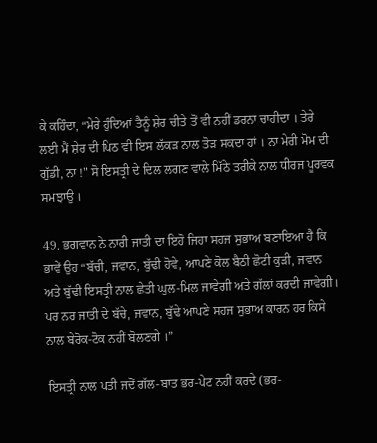ਕੇ ਕਹਿੰਦਾ, “ਮੇਰੇ ਹੁੰਦਿਆਂ ਤੈਨੂੰ ਸ਼ੇਰ ਚੀਤੇ ਤੋਂ ਵੀ ਨਹੀਂ ਡਰਨਾ ਚਾਹੀਦਾ । ਤੇਰੇ ਲਈ ਮੈਂ ਸ਼ੇਰ ਦੀ ਪਿਠ ਵੀ ਇਸ ਲੱਕੜ ਨਾਲ ਤੋੜ ਸਕਦਾ ਹਾਂ । ਨਾ ਮੇਰੀ ਮੋਮ ਦੀ ਗੁੱਡੀ, ਨਾ !" ਸੋ ਇਸਤ੍ਰੀ ਦੇ ਦਿਲ ਲਗਣ ਵਾਲੇ ਮਿੱਠੇ ਤਰੀਕੇ ਨਾਲ ਧੀਰਜ ਪੂਰਵਕ ਸਮਝਾਉ ।

49. ਭਗਵਾਨ ਨੇ ਨਾਰੀ ਜਾਤੀ ਦਾ ਇਹੋ ਜਿਹਾ ਸਹਜ ਸੁਭਾਅ ਬਣਾਇਆ ਹੈ ਕਿ ਭਾਵੇਂ ਉਹ “ਬੱਚੀ, ਜਵਾਨ, ਬੁੱਢੀ ਹੋਵੇ, ਆਪਣੇ ਕੋਲ ਬੈਠੀ ਛੋਟੀ ਕੁੜੀ, ਜਵਾਨ ਅਤੇ ਬੁੱਢੀ ਇਸਤ੍ਰੀ ਨਾਲ ਛੇਤੀ ਘੁਲ-ਮਿਲ ਜਾਵੇਗੀ ਅਤੇ ਗੱਲਾਂ ਕਰਦੀ ਜਾਵੇਗੀ। ਪਰ ਨਰ ਜਾਤੀ ਦੇ ਬੱਚੇ, ਜਵਾਨ, ਬੁੱਢੇ ਆਪਣੇ ਸਹਜ ਸੁਭਾਅ ਕਾਰਨ ਹਰ ਕਿਸੇ ਨਾਲ ਬੇਰੋਕ-ਟੋਕ ਨਹੀਂ ਬੋਲਣਗੇ ।”

ਇਸਤ੍ਰੀ ਨਾਲ ਪਤੀ ਜਦੋਂ ਗੱਲ-ਬਾਤ ਭਰ-ਪੇਟ ਨਹੀਂ ਕਰਦੇ (ਭਰ-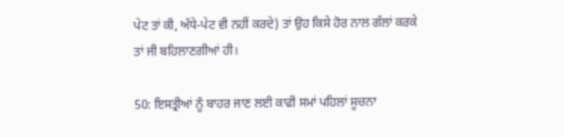ਪੇਟ ਤਾਂ ਕੀ, ਅੱਧੇ-ਪੇਟ ਵੀ ਨਹੀਂ ਕਰਦੇ) ਤਾਂ ਉਹ ਕਿਸੇ ਹੋਰ ਨਾਲ ਗੱਲਾਂ ਕਰਕੇ ਤਾਂ ਜੀ ਬਹਿਲਾਣਗੀਆਂ ਹੀ।

50: ਇਸਤ੍ਰੀਆਂ ਨੂੰ ਬਾਹਰ ਜਾਣ ਲਈ ਕਾਫੀ ਸਮਾਂ ਪਹਿਲਾਂ ਸੂਚਨਾ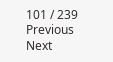101 / 239
Previous
Next